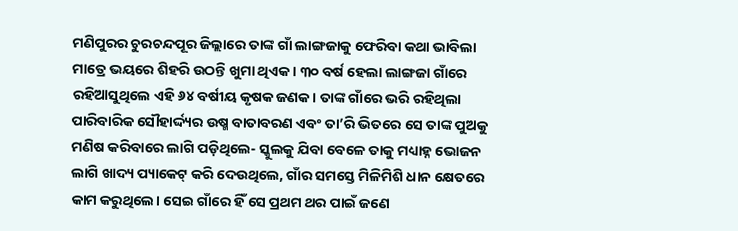ମଣିପୁରର ଚୁରଚନ୍ଦପୂର ଜିଲ୍ଲାରେ ତାଙ୍କ ଗାଁ ଲାଙ୍ଗଜାକୁ ଫେରିବା କଥା ଭାବିଲା ମାତ୍ରେ ଭୟରେ ଶିହରି ଉଠନ୍ତି ଖୁମା ଥିଏକ। ୩୦ ବର୍ଷ ହେଲା ଲାଙ୍ଗଜା ଗାଁରେ ରହିଆସୁଥିଲେ ଏହି ୬୪ ବର୍ଷୀୟ କୃଷକ ଜଣକ। ତାଙ୍କ ଗାଁରେ ଭରି ରହିଥିଲା ପାରିବାରିକ ସୌହାର୍ଦ୍ଦ୍ୟର ଉଷ୍ମ ବାତାବରଣ ଏବଂ ତା’ରି ଭିତରେ ସେ ତାଙ୍କ ପୁଅକୁ ମଣିଷ କରିବାରେ ଲାଗି ପଡ଼ିଥିଲେ- ସ୍କୁଲକୁ ଯିବା ବେଳେ ତାକୁ ମଧ୍ୟାହ୍ନ ଭୋଜନ ଲାଗି ଖାଦ୍ୟ ପ୍ୟାକେଟ୍ କରି ଦେଉଥିଲେ, ଗାଁର ସମସ୍ତେ ମିଳିମିଶି ଧାନ କ୍ଷେତରେ କାମ କରୁଥିଲେ। ସେଇ ଗାଁରେ ହିଁ ସେ ପ୍ରଥମ ଥର ପାଇଁ ଜଣେ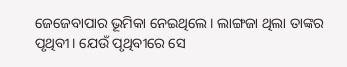ଜେଜେବାପାର ଭୂମିକା ନେଇଥିଲେ। ଲାଙ୍ଗଜା ଥିଲା ତାଙ୍କର ପୃଥିବୀ। ଯେଉଁ ପୃଥିବୀରେ ସେ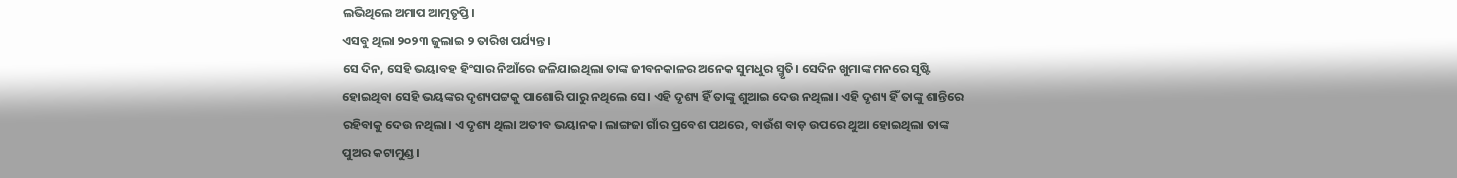ଲଭିଥିଲେ ଅମାପ ଆତ୍ମତୃପ୍ତି।
ଏସବୁ ଥିଲା ୨୦୨୩ ଜୁଲାଇ ୨ ତାରିଖ ପର୍ଯ୍ୟନ୍ତ।
ସେ ଦିନ, ସେହି ଭୟାବହ ହିଂସାର ନିଆଁରେ ଜଳିଯାଇଥିଲା ତାଙ୍କ ଜୀବନକାଳର ଅନେକ ସୁମଧୁର ସ୍ମୃତି। ସେଦିନ ଖୁମାଙ୍କ ମନରେ ସୃଷ୍ଟି ହୋଇଥିବା ସେହି ଭୟଙ୍କର ଦୃଶ୍ୟପଟ୍ଟକୁ ପାଶୋରି ପାରୁ ନଥିଲେ ସେ। ଏହି ଦୃଶ୍ୟ ହିଁ ତାଙ୍କୁ ଶୁଆଇ ଦେଉ ନଥିଲା। ଏହି ଦୃଶ୍ୟ ହିଁ ତାଙ୍କୁ ଶାନ୍ତିରେ ରହିବାକୁ ଦେଉ ନଥିଲା। ଏ ଦୃଶ୍ୟ ଥିଲା ଅତୀବ ଭୟାନକ। ଲାଙ୍ଗଜା ଗାଁର ପ୍ରବେଶ ପଥରେ, ବାଉଁଶ ବାଡ଼ ଉପରେ ଥୁଆ ହୋଇଥିଲା ତାଙ୍କ ପୁଅର କଟାମୁଣ୍ଡ।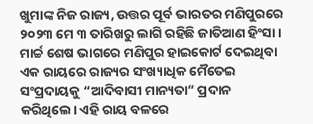ଖୁମାଙ୍କ ନିଜ ରାଜ୍ୟ, ଉତ୍ତର ପୂର୍ବ ଭାରତର ମଣିପୁରରେ ୨୦୨୩ ମେ ୩ ତାରିଖରୁ ଲାଗି ରହିଛି ଜାତିଆଣ ହିଂସା। ମାର୍ଚ୍ଚ ଶେଷ ଭାଗରେ ମଣିପୁର ହାଇକୋର୍ଟ ଦେଇଥିବା ଏକ ରାୟରେ ରାଜ୍ୟର ସଂଖ୍ୟାଧିକ ମୈତେଇ ସଂପ୍ରଦାୟକୁ “ଆଦିବାସୀ ମାନ୍ୟତା” ପ୍ରଦାନ କରିଥିଲେ। ଏହି ରାୟ ବଳରେ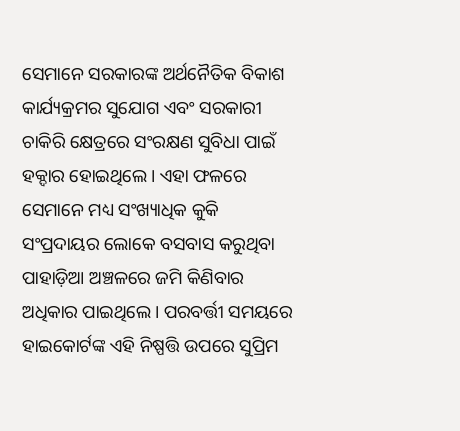ସେମାନେ ସରକାରଙ୍କ ଅର୍ଥନୈତିକ ବିକାଶ କାର୍ଯ୍ୟକ୍ରମର ସୁଯୋଗ ଏବଂ ସରକାରୀ ଚାକିରି କ୍ଷେତ୍ରରେ ସଂରକ୍ଷଣ ସୁବିଧା ପାଇଁ ହକ୍ଦାର ହୋଇଥିଲେ। ଏହା ଫଳରେ ସେମାନେ ମଧ୍ୟ ସଂଖ୍ୟାଧିକ କୁକି ସଂପ୍ରଦାୟର ଲୋକେ ବସବାସ କରୁଥିବା ପାହାଡ଼ିଆ ଅଞ୍ଚଳରେ ଜମି କିଣିବାର ଅଧିକାର ପାଇଥିଲେ। ପରବର୍ତ୍ତୀ ସମୟରେ ହାଇକୋର୍ଟଙ୍କ ଏହି ନିଷ୍ପତ୍ତି ଉପରେ ସୁପ୍ରିମ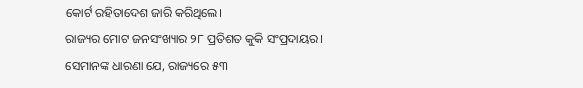କୋର୍ଟ ରହିତାଦେଶ ଜାରି କରିଥିଲେ।
ରାଜ୍ୟର ମୋଟ ଜନସଂଖ୍ୟାର ୨୮ ପ୍ରତିଶତ କୁକି ସଂପ୍ରଦାୟର। ସେମାନଙ୍କ ଧାରଣା ଯେ, ରାଜ୍ୟରେ ୫୩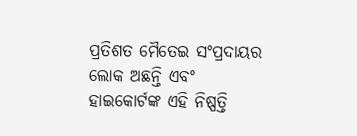ପ୍ରତିଶତ ମୈତେଇ ସଂପ୍ରଦାୟର ଲୋକ ଅଛନ୍ତି ଏବଂ ହାଇକୋର୍ଟଙ୍କ ଏହି ନିଷ୍ପତ୍ତି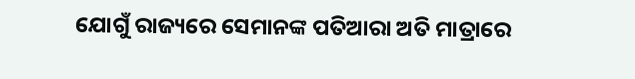ଯୋଗୁଁ ରାଜ୍ୟରେ ସେମାନଙ୍କ ପତିଆରା ଅତି ମାତ୍ରାରେ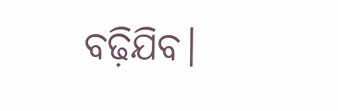ବଢ଼ିଯିବ।